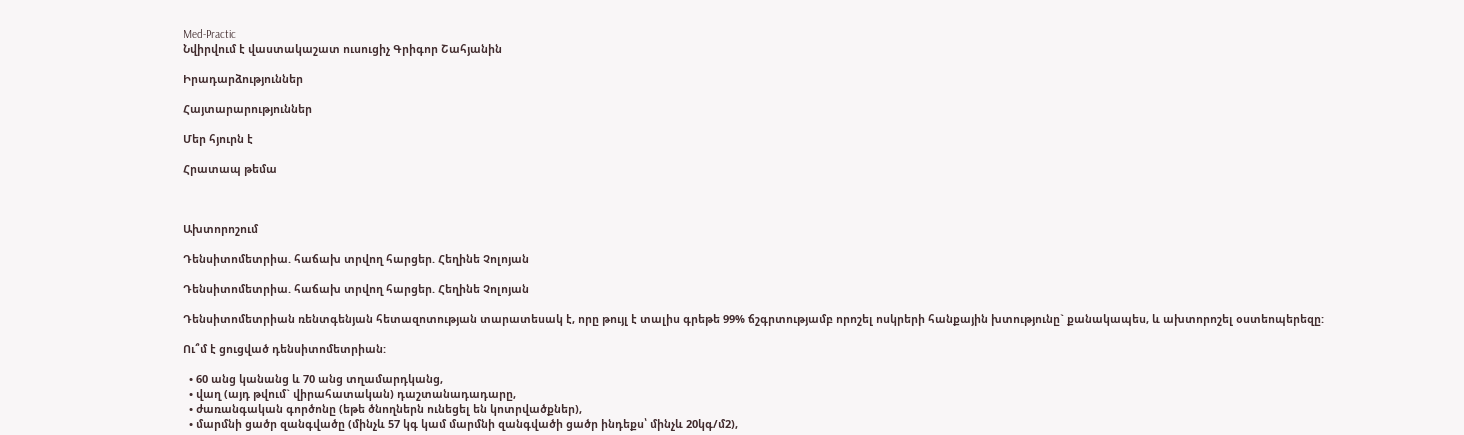Med-Practic
Նվիրվում է վաստակաշատ ուսուցիչ Գրիգոր Շահյանին

Իրադարձություններ

Հայտարարություններ

Մեր հյուրն է

Հրատապ թեմա



Ախտորոշում

Դենսիտոմետրիա. հաճախ տրվող հարցեր. Հեղինե Չոլոյան

Դենսիտոմետրիա. հաճախ տրվող հարցեր. Հեղինե Չոլոյան

Դենսիտոմետրիան ռենտգենյան հետազոտության տարատեսակ է, որը թույլ է տալիս գրեթե 99% ճշգրտությամբ որոշել ոսկրերի հանքային խտությունը` քանակապես, և ախտորոշել օստեոպերեզը:

Ու՞մ է ցուցված դենսիտոմետրիան:

  • 60 անց կանանց և 70 անց տղամարդկանց,
  • վաղ (այդ թվում` վիրահատական) դաշտանադադարը,
  • ժառանգական գործոնը (եթե ծնողներն ունեցել են կոտրվածքներ),
  • մարմնի ցածր զանգվածը (մինչև 57 կգ կամ մարմնի զանգվածի ցածր ինդեքս՝ մինչև 20կգ/մ2),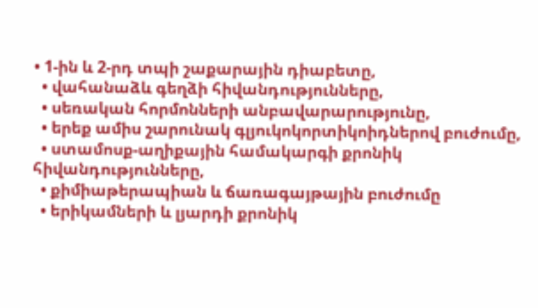• 1-ին և 2-րդ տպի շաքարային դիաբետը,
  • վահանաձև գեղձի հիվանդությունները,
  • սեռական հորմոնների անբավարարությունը,
  • երեք ամիս շարունակ գլյուկոկորտիկոիդներով բուժումը,
  • ստամոսք-աղիքային համակարգի քրոնիկ հիվանդությունները,
  • քիմիաթերապիան և ճառագայթային բուժումը
  • երիկամների և լյարդի քրոնիկ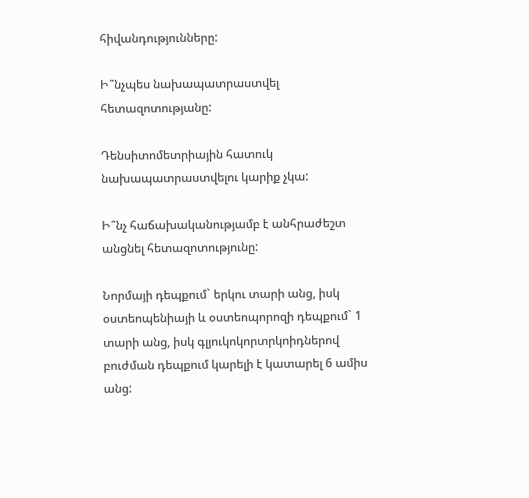հիվանդությունները:

Ի՞նչպես նախապատրաստվել հետազոտությանը:

Դենսիտոմետրիային հատուկ նախապատրաստվելու կարիք չկա:

Ի՞նչ հաճախականությամբ է անհրաժեշտ անցնել հետազոտությունը:

Նորմայի դեպքում` երկու տարի անց, իսկ օստեոպենիայի և օստեոպորոզի դեպքում` 1 տարի անց, իսկ գլյուկոկորտրկոիդներով բուժման դեպքում կարելի է կատարել 6 ամիս անց: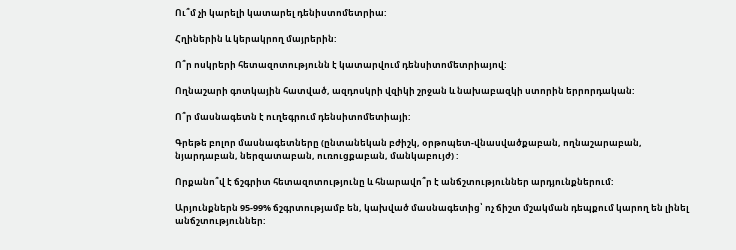Ու՞մ չի կարելի կատարել դենիստոմետրիա:

Հղիներին և կերակրող մայրերին:

Ո՞ր ոսկրերի հետազոտությունն է կատարվում դենսիտոմետրիայով:

Ողնաշարի գոտկային հատված, ազդոսկրի վզիկի շրջան և նախաբազկի ստորին երրորդական:

Ո՞ր մասնագետն է ուղեգրում դենսիտոմետիայի:

Գրեթե բոլոր մասնագետները (ընտանեկան բժիշկ, օրթոպետ-վնասվածքաբան, ողնաշարաբան, նյարդաբան, ներզատաբան, ուռուցքաբան, մանկաբույժ) :

Որքանո՞վ է ճշգրիտ հետազոտությունը և հնարավո՞ր է անճշտություններ արդյունքներում:

Արյունքներն 95-99% ճշգրտությամբ են, կախված մասնագետից՝ ոչ ճիշտ մշակման դեպքում կարող են լինել անճշտություններ: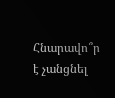Հնարավո՞ր է չանցնել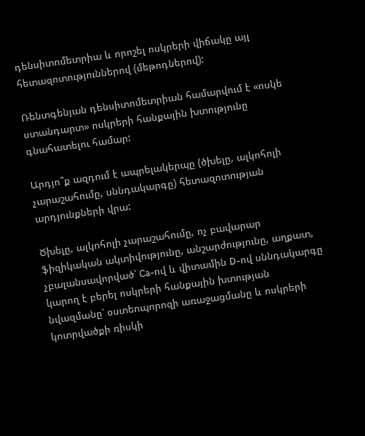դենսիտոմետրիա և որոշել ոսկրերի վիճակը այլ հետազոտություններով (մեթոդներով):

Ռենտգենյան դենսիտոմետրիան համարվում է «ոսկե ստանդարտ» ոսկրերի հանքային խտությունը գնահատելու համար:

Արդյո՞ք ազդում է ապրելակերպը (ծխելը, ալկոհոլի չարաշահումը, սննդակարգը) հետազոտության արդյունքների վրա:

Ծխելը, ալկոհոլի չարաշահումը, ոչ բավարար ֆիզիկական ակտիվությունը, անշարժությունը, աղքատ, չբալանսավորված՝ Ca-ով և վիտամին D-ով սննդակարգը կարող է բերել ոսկրերի հանքային խտության նվազմանը՝ օստեոպորոզի առաջացմանը և ոսկրերի կոտրվածքի ռիսկի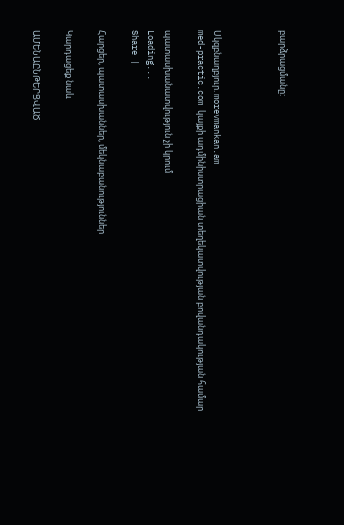բարձրացմանը:



Սկզբնաղբյուր. morevmankan.am
med-practic.com կայքի ադմինիստրացիան տեղեկատվության բովանդակության համար

պատասխանատվություն չի կրում
Loading...
Share |

Հարցեր, պատասխաններ, մեկնաբանություններ

Կարդացեք նաև

ԱՄԵՆԱԸՆԹԵՐՑՎԱԾ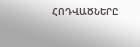ՀՈԴՎԱԾՆԵՐԸ